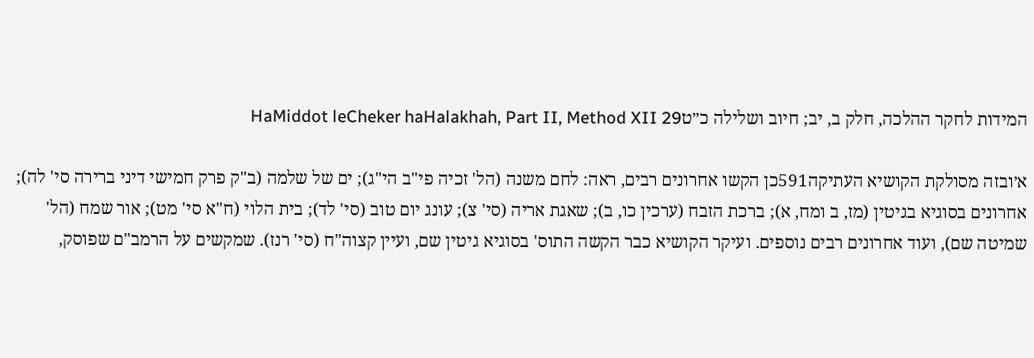המידות לחקר ההלכה, חלק ב, יב; חיוב ושלילה כ״טHaMiddot leCheker haHalakhah, Part II, Method XII 29

א׳ובזה מסולקת הקושיא העתיקה591כן הקשו אחרונים רבים, ראה: לחם משנה (הל' זכיה פי"ב הי"ג); ים של שלמה (ב"ק פרק חמישי דיני ברירה סי' לה); אחרונים בסוגיא בגיטין (מז, ב ומח, א); ברכת הזבח (ערכין כו, ב); שאגת אריה (סי' צ); עונג יום טוב (סי' לד); בית הלוי (ח"א סי' מט); אור שמח (הל' שמיטה שם), ועוד אחרונים רבים נוספים. ועיקר הקושיא כבר הקשה התוס' בסוגיא גיטין שם, ועיין קצוה"ח (סי' רנז). שמקשים על הרמב"ם שפוסק,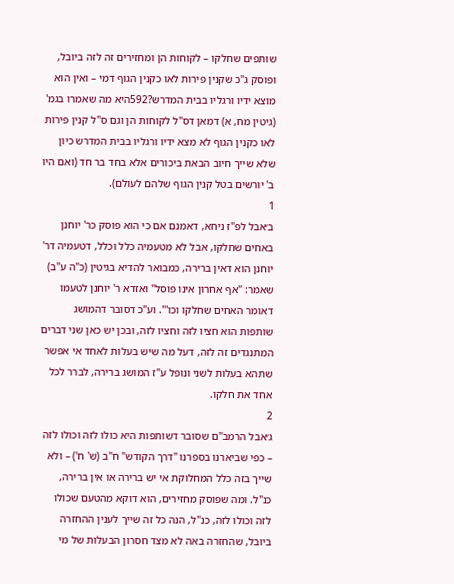שותפים שחלקו – לקוחות הן ומחזירים זה לזה ביובל, ופוסק ג"כ שקנין פירות לאו כקנין הגוף דמי – ואין הוא מוצא ידיו ורגליו בבית המדרש?592היא מה שאמרו בגמ' (גיטין מח, א) דמאן דס"ל לקוחות הן וגם ס"ל קנין פירות לאו כקנין הגוף לא מצא ידיו ורגליו בבית המדרש כיון שלא שייך חיוב הבאת ביכורים אלא בחד בר חד (ואם היו ב' יורשים בטל קנין הגוף שלהם לעולם).
1
ב׳אבל לפ"ז ניחא, דאמנם אם כי הוא פוסק כר' יוחנן באחים שחלקו, אבל לא מטעמיה כלל וכלל, דטעמיה דר' יוחנן הוא דאין ברירה, כמבואר להדיא בגיטין (כ"ה ע"ב) שאמר: "אף אחרון אינו פוסל" ואזדא ר' יוחנן לטעמו דאומר האחים שחלקו וכו'". וע"כ דסובר דהמושג שותפות הוא חציו לזה וחציו לזה, ובכן יש כאן שני דברים המתנגדים זה לזה, דעל מה שיש בעלות לאחד אי אפשר שתהא בעלות לשני ונופל ע"ז המושג ברירה, לברר לכל אחד את חלקו.
2
ג׳אבל הרמב"ם שסובר דשותפות היא כולו לזה וכולו לזה – כפי שביארנו בספרנו "דרך הקודש" ח"ב (ש' ח') – ולא שייך בזה כלל המחלוקת אי יש ברירה או אין ברירה, כנ"ל. ומה שפוסק מחזירים, הוא דוקא מהטעם שכולו לזה וכולו לזה, כנ"ל, הנה כל זה שייך לענין ההחזרה ביובל, שהחזרה באה לא מצד חסרון הבעלות של מי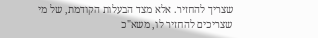שצריך להחזיר. אלא מצד הבעלות הקודמת, של מי שצריכים להחזיר לו, משא"כ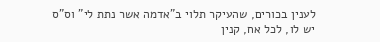לענין בכורים, שהעיקר תלוי ב"אדמה אשר נתת לי" וס"ס יש לו, לכל אח, קנין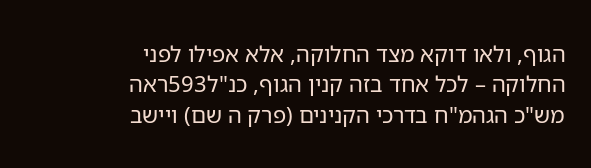הגוף, ולאו דוקא מצד החלוקה, אלא אפילו לפני החלוקה – לכל אחד בזה קנין הגוף, כנ"ל593ראה מש"כ הגהמ"ח בדרכי הקנינים (פרק ה שם) ויישב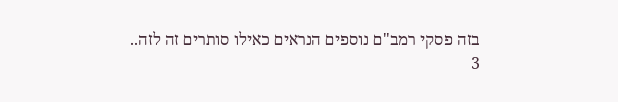בזה פסקי רמב"ם נוספים הנראים כאילו סותרים זה לזה..
3